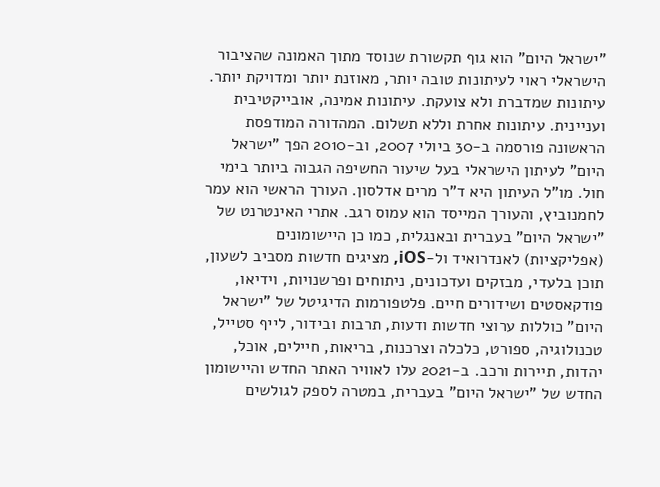"ישראל היום" הוא גוף תקשורת שנוסד מתוך האמונה שהציבור הישראלי ראוי לעיתונות טובה יותר, מאוזנת יותר ומדויקת יותר. עיתונות שמדברת ולא צועקת. עיתונות אמינה, אובייקטיבית ועניינית. עיתונות אחרת וללא תשלום. המהדורה המודפסת הראשונה פורסמה ב-30 ביולי 2007, וב-2010 הפך "ישראל היום" לעיתון הישראלי בעל שיעור החשיפה הגבוה ביותר בימי חול. מו"ל העיתון היא ד"ר מרים אדלסון. העורך הראשי הוא עמר לחמנוביץ, והעורך המייסד הוא עמוס רגב. אתרי האינטרנט של "ישראל היום" בעברית ובאנגלית, כמו כן היישומונים (אפליקציות) לאנדרואיד ול-iOS, מציגים חדשות מסביב לשעון, תוכן בלעדי, מבזקים ועדכונים, ניתוחים ופרשנויות, וידיאו, פודקאסטים ושידורים חיים. פלטפורמות הדיגיטל של "ישראל היום" כוללות ערוצי חדשות ודעות, תרבות ובידור, לייף סטייל, טכנולוגיה, ספורט, כלכלה וצרכנות, בריאות, חיילים, אוכל, יהדות, תיירות ורכב. ב-2021 עלו לאוויר האתר החדש והיישומון החדש של "ישראל היום" בעברית, במטרה לספק לגולשים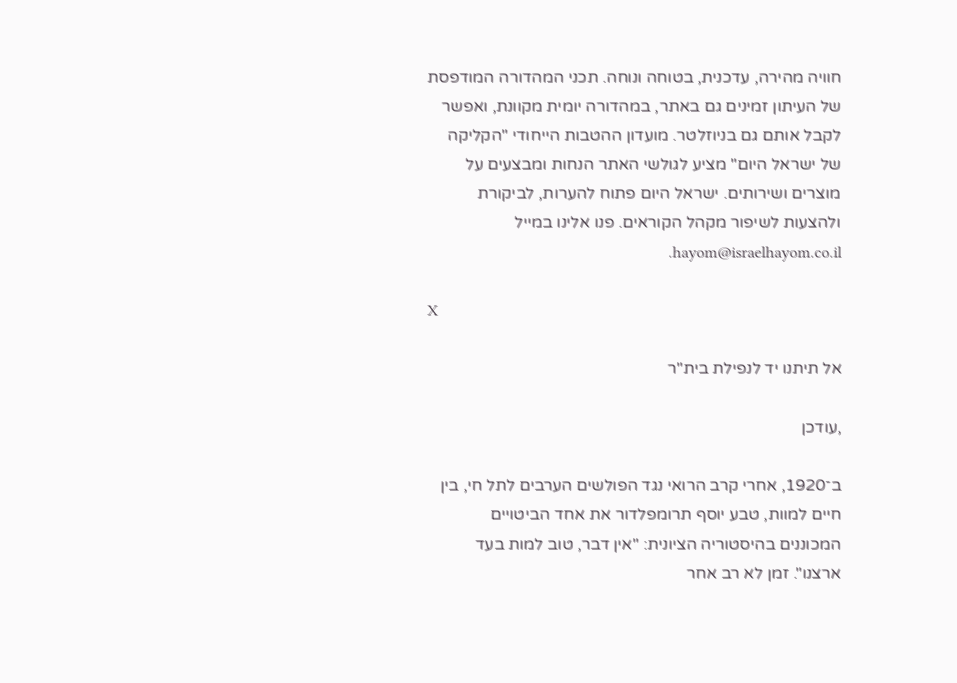חוויה מהירה, עדכנית, בטוחה ונוחה. תכני המהדורה המודפסת של העיתון זמינים גם באתר, במהדורה יומית מקוונת, ואפשר לקבל אותם גם בניוזלטר. מועדון ההטבות הייחודי "הקליקה של ישראל היום" מציע לגולשי האתר הנחות ומבצעים על מוצרים ושירותים. ישראל היום פתוח להערות, לביקורת ולהצעות לשיפור מקהל הקוראים. פנו אלינו במייל hayom@israelhayom.co.il.

X

אל תיתנו יד לנפילת בית"ר

,עודכן

ב־1920, אחרי קרב הרואי נגד הפולשים הערבים לתל חי, בין חיים למוות, טבע יוסף תרומפלדור את אחד הביטויים המכוננים בהיסטוריה הציונית: "אין דבר, טוב למות בעד ארצנו". זמן לא רב אחר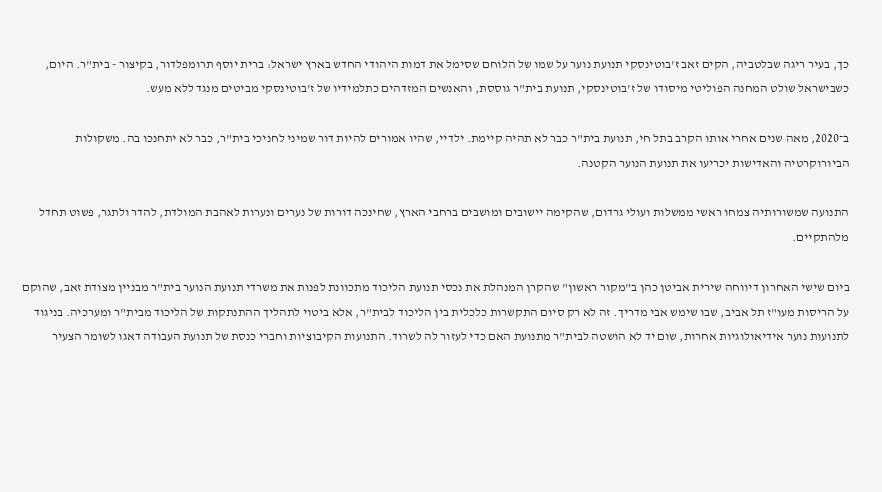כך, בעיר ריגה שבלטביה, הקים זאב ז'בוטינסקי תנועת נוער על שמו של הלוחם שסימל את דמות היהודי החדש בארץ ישראל: ברית יוסף תרומפלדור, בקיצור - בית"ר. היום, כשבישראל שולט המחנה הפוליטי מיסודו של ז'בוטינסקי, תנועת בית"ר גוססת, והאנשים המזדהים כתלמידיו של ז'בוטינסקי מביטים מנגד ללא מעש.

ב־2020, מאה שנים אחרי אותו הקרב בתל חי, תנועת בית"ר כבר לא תהיה קיימת. ילדיי, שהיו אמורים להיות דור שמיני לחניכי בית"ר, כבר לא יתחנכו בה. משקולות הביורוקרטיה והאדישות יכריעו את תנועת הנוער הקטנה.

התנועה שמשורותיה צמחו ראשי ממשלות ועולי גרדום, שהקימה יישובים ומושבים ברחבי הארץ, שחינכה דורות של נערים ונערות לאהבת המולדת, להדר ולתגר, פשוט תחדל מלהתקיים.

ביום שישי האחרון דיווחה שירית אביטן כהן ב"מקור ראשון" שהקרן המנהלת את נכסי תנועת הליכוד מתכוונת לפנות את משרדי תנועת הנוער בית"ר מבניין מצודת זאב, שהוקם על הריסות מעו"ז תל אביב, שבו שימש אבי מדריך. זה לא רק סיום התקשרות כלכלית בין הליכוד לבית"ר, אלא ביטוי לתהליך ההתנתקות של הליכוד מבית"ר ומערכיה. בניגוד לתנועות נוער אידיאולוגיות אחרות, שום יד לא הושטה לבית"ר מתנועת האם כדי לעזור לה לשרוד. התנועות הקיבוציות וחברי כנסת של תנועת העבודה דאגו לשומר הצעיר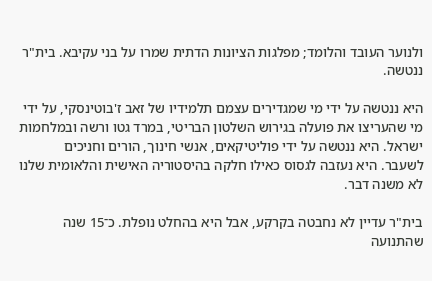ולנוער העובד והלומד; מפלגות הציונות הדתית שמרו על בני עקיבא. בית"ר ננטשה.

היא ננטשה על ידי מי שמגדירים עצמם תלמידיו של זאב ז'בוטינסקי, על ידי מי שהעריצו את פועלה בגירוש השלטון הבריטי, במרד גטו ורשה ובמלחמות ישראל. היא ננטשה על ידי פוליטיקאים, אנשי חינוך, הורים וחניכים לשעבר. היא נעזבה לגסוס כאילו חלקה בהיסטוריה האישית והלאומית שלנו לא משנה דבר.

בית"ר עדיין לא נחבטה בקרקע, אבל היא בהחלט נופלת. כ־15 שנה שהתנועה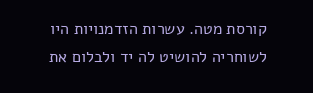קורסת מטה. עשרות הזדמנויות היו לשוחריה להושיט לה יד ולבלום את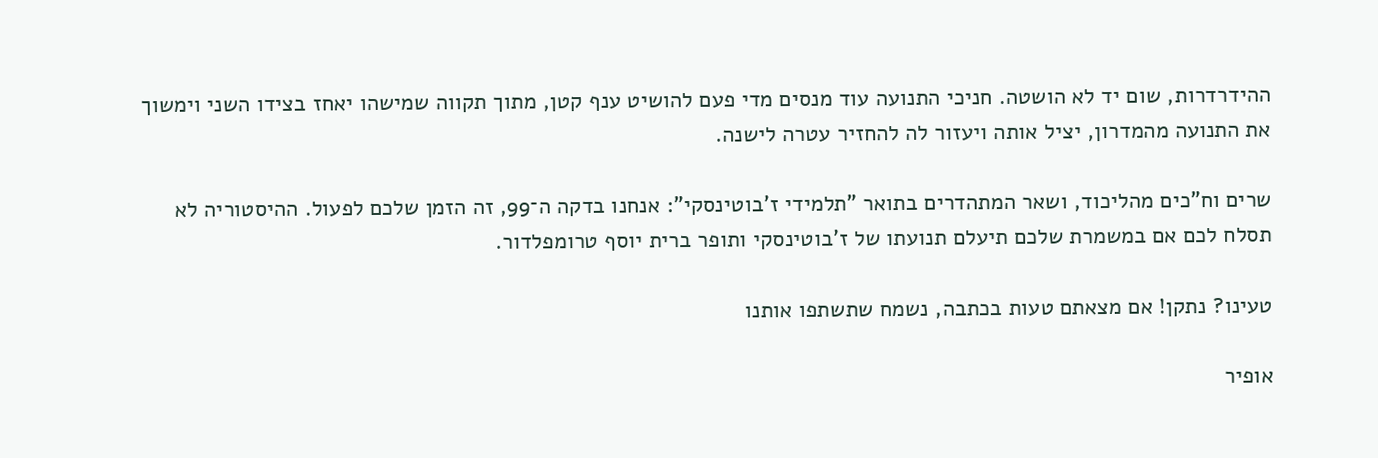ההידרדרות, שום יד לא הושטה. חניכי התנועה עוד מנסים מדי פעם להושיט ענף קטן, מתוך תקווה שמישהו יאחז בצידו השני וימשוך את התנועה מהמדרון, יציל אותה ויעזור לה להחזיר עטרה לישנה.

שרים וח"כים מהליכוד, ושאר המתהדרים בתואר "תלמידי ז'בוטינסקי": אנחנו בדקה ה־99, זה הזמן שלכם לפעול. ההיסטוריה לא תסלח לכם אם במשמרת שלכם תיעלם תנועתו של ז'בוטינסקי ותופר ברית יוסף טרומפלדור.

טעינו? נתקן! אם מצאתם טעות בכתבה, נשמח שתשתפו אותנו

אופיר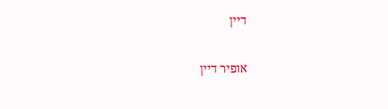דיין

אופיר דיין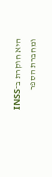היא חוקרת ב־INSS ומחברת הספר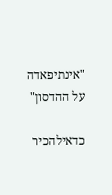"אינתיפאדה על ההדסון"

כדאילהכיר